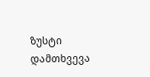ზუსტი დამთხვევა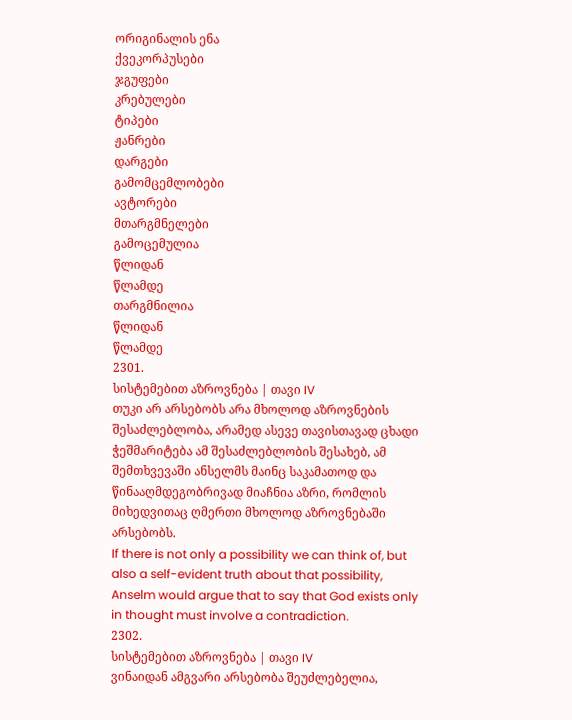ორიგინალის ენა
ქვეკორპუსები
ჯგუფები
კრებულები
ტიპები
ჟანრები
დარგები
გამომცემლობები
ავტორები
მთარგმნელები
გამოცემულია
წლიდან
წლამდე
თარგმნილია
წლიდან
წლამდე
2301.
სისტემებით აზროვნება | თავი IV
თუკი არ არსებობს არა მხოლოდ აზროვნების შესაძლებლობა, არამედ ასევე თავისთავად ცხადი ჭეშმარიტება ამ შესაძლებლობის შესახებ, ამ შემთხვევაში ანსელმს მაინც საკამათოდ და წინააღმდეგობრივად მიაჩნია აზრი, რომლის მიხედვითაც ღმერთი მხოლოდ აზროვნებაში არსებობს.
If there is not only a possibility we can think of, but also a self-evident truth about that possibility, Anselm would argue that to say that God exists only in thought must involve a contradiction.
2302.
სისტემებით აზროვნება | თავი IV
ვინაიდან ამგვარი არსებობა შეუძლებელია,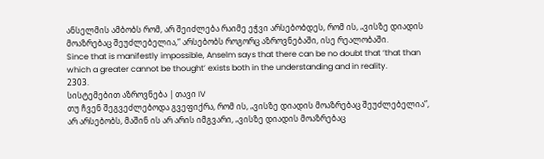ანსელმის ამბობს რომ, არ შეიძლება რაიმე ეჭვი არსებობდეს, რომ ის, „ვისზე დიადის მოაზრებაც შეუძლებელია,“ არსებობს როგორც აზროვნებაში, ისე რეალობაში.
Since that is manifestly impossible, Anselm says that there can be no doubt that ‘that than which a greater cannot be thought’ exists both in the understanding and in reality.
2303.
სისტემებით აზროვნება | თავი IV
თუ ჩვენ შეგვეძლებოდა გვეფიქრა, რომ ის, „ვისზე დიადის მოაზრებაც შეუძლებელია“, არ არსებობს, მაშინ ის არ არის იმგვარი, „ვისზე დიადის მოაზრებაც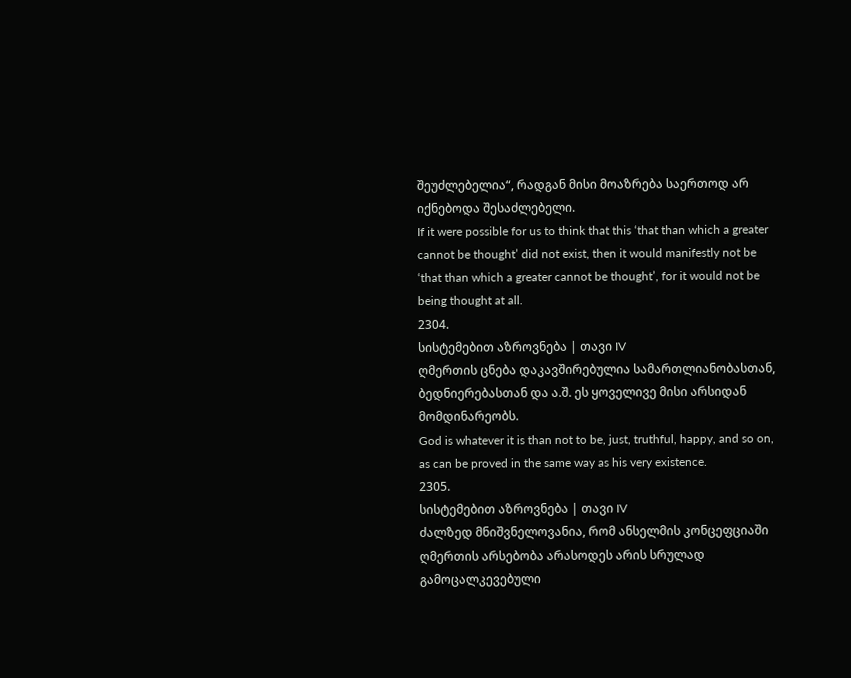შეუძლებელია“, რადგან მისი მოაზრება საერთოდ არ იქნებოდა შესაძლებელი.
If it were possible for us to think that this ‘that than which a greater cannot be thought’ did not exist, then it would manifestly not be ‘that than which a greater cannot be thought’, for it would not be being thought at all.
2304.
სისტემებით აზროვნება | თავი IV
ღმერთის ცნება დაკავშირებულია სამართლიანობასთან, ბედნიერებასთან და ა.შ. ეს ყოველივე მისი არსიდან მომდინარეობს.
God is whatever it is than not to be, just, truthful, happy, and so on, as can be proved in the same way as his very existence.
2305.
სისტემებით აზროვნება | თავი IV
ძალზედ მნიშვნელოვანია, რომ ანსელმის კონცეფციაში ღმერთის არსებობა არასოდეს არის სრულად გამოცალკევებული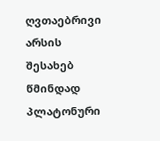ღვთაებრივი არსის შესახებ წმინდად პლატონური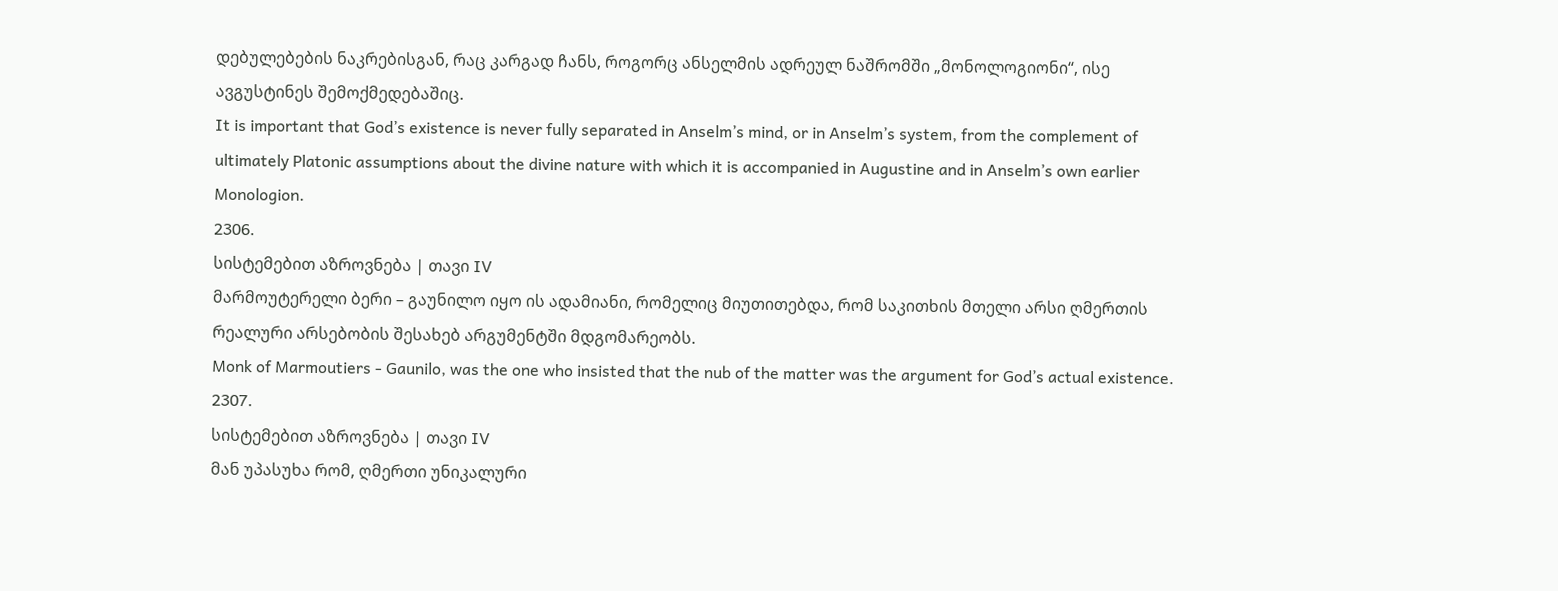დებულებების ნაკრებისგან, რაც კარგად ჩანს, როგორც ანსელმის ადრეულ ნაშრომში „მონოლოგიონი“, ისე ავგუსტინეს შემოქმედებაშიც.
It is important that God’s existence is never fully separated in Anselm’s mind, or in Anselm’s system, from the complement of ultimately Platonic assumptions about the divine nature with which it is accompanied in Augustine and in Anselm’s own earlier Monologion.
2306.
სისტემებით აზროვნება | თავი IV
მარმოუტერელი ბერი – გაუნილო იყო ის ადამიანი, რომელიც მიუთითებდა, რომ საკითხის მთელი არსი ღმერთის რეალური არსებობის შესახებ არგუმენტში მდგომარეობს.
Monk of Marmoutiers - Gaunilo, was the one who insisted that the nub of the matter was the argument for God’s actual existence.
2307.
სისტემებით აზროვნება | თავი IV
მან უპასუხა რომ, ღმერთი უნიკალური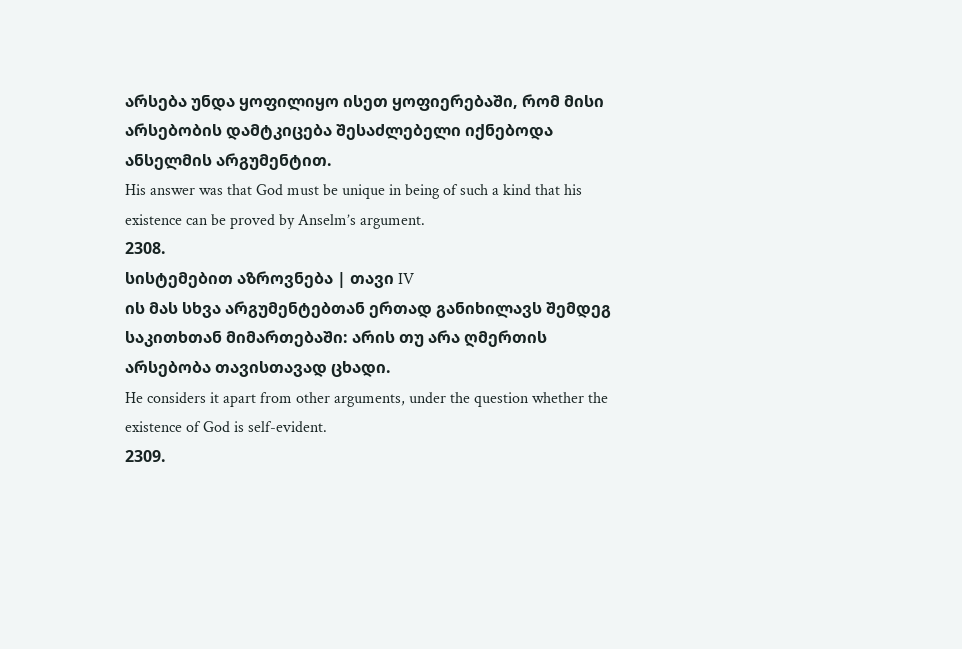არსება უნდა ყოფილიყო ისეთ ყოფიერებაში, რომ მისი არსებობის დამტკიცება შესაძლებელი იქნებოდა ანსელმის არგუმენტით.
His answer was that God must be unique in being of such a kind that his existence can be proved by Anselm’s argument.
2308.
სისტემებით აზროვნება | თავი IV
ის მას სხვა არგუმენტებთან ერთად განიხილავს შემდეგ საკითხთან მიმართებაში: არის თუ არა ღმერთის არსებობა თავისთავად ცხადი.
He considers it apart from other arguments, under the question whether the existence of God is self-evident.
2309.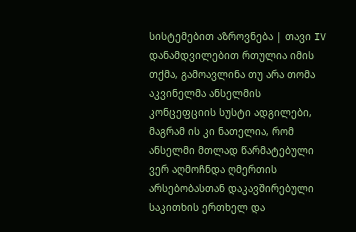სისტემებით აზროვნება | თავი IV
დანამდვილებით რთულია იმის თქმა, გამოავლინა თუ არა თომა აკვინელმა ანსელმის კონცეფციის სუსტი ადგილები, მაგრამ ის კი ნათელია, რომ ანსელმი მთლად წარმატებული ვერ აღმოჩნდა ღმერთის არსებობასთან დაკავშირებული საკითხის ერთხელ და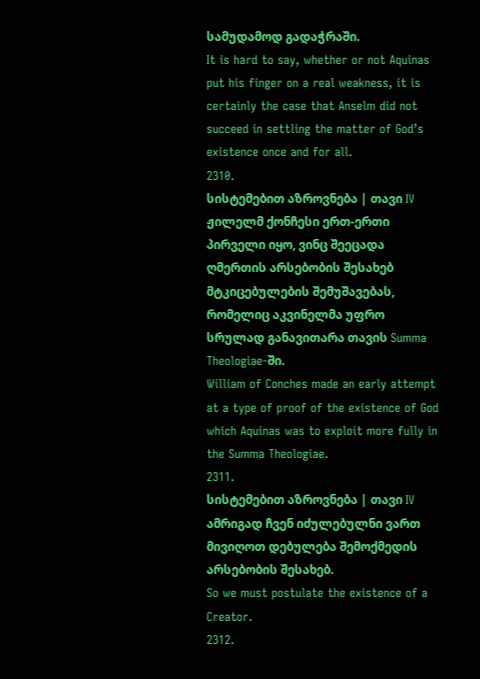სამუდამოდ გადაჭრაში.
It is hard to say, whether or not Aquinas put his finger on a real weakness, it is certainly the case that Anselm did not succeed in settling the matter of God’s existence once and for all.
2310.
სისტემებით აზროვნება | თავი IV
ჟილელმ ქონჩესი ერთ-ერთი პირველი იყო, ვინც შეეცადა ღმერთის არსებობის შესახებ მტკიცებულების შემუშავებას, რომელიც აკვინელმა უფრო სრულად განავითარა თავის Summa Theologiae-ში.
William of Conches made an early attempt at a type of proof of the existence of God which Aquinas was to exploit more fully in the Summa Theologiae.
2311.
სისტემებით აზროვნება | თავი IV
ამრიგად ჩვენ იძულებულნი ვართ მივიღოთ დებულება შემოქმედის არსებობის შესახებ.
So we must postulate the existence of a Creator.
2312.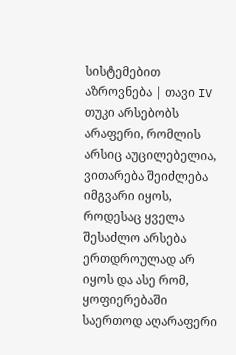სისტემებით აზროვნება | თავი IV
თუკი არსებობს არაფერი, რომლის არსიც აუცილებელია, ვითარება შეიძლება იმგვარი იყოს, როდესაც ყველა შესაძლო არსება ერთდროულად არ იყოს და ასე რომ, ყოფიერებაში საერთოდ აღარაფერი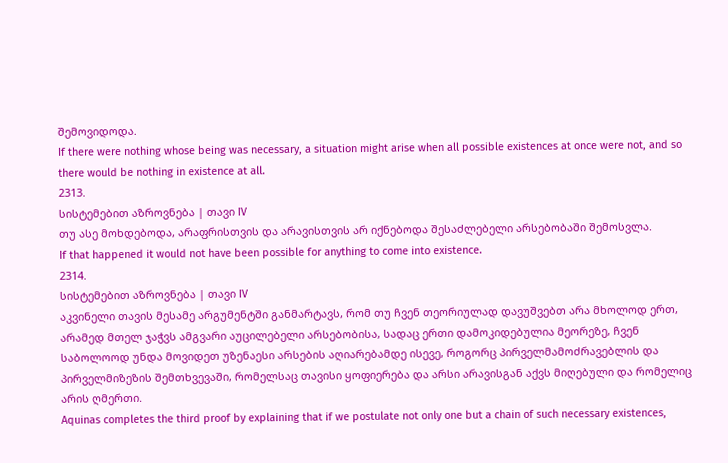შემოვიდოდა.
If there were nothing whose being was necessary, a situation might arise when all possible existences at once were not, and so there would be nothing in existence at all.
2313.
სისტემებით აზროვნება | თავი IV
თუ ასე მოხდებოდა, არაფრისთვის და არავისთვის არ იქნებოდა შესაძლებელი არსებობაში შემოსვლა.
If that happened it would not have been possible for anything to come into existence.
2314.
სისტემებით აზროვნება | თავი IV
აკვინელი თავის მესამე არგუმენტში განმარტავს, რომ თუ ჩვენ თეორიულად დავუშვებთ არა მხოლოდ ერთ, არამედ მთელ ჯაჭვს ამგვარი აუცილებელი არსებობისა, სადაც ერთი დამოკიდებულია მეორეზე, ჩვენ საბოლოოდ უნდა მოვიდეთ უზენაესი არსების აღიარებამდე ისევე, როგორც პირველმამოძრავებლის და პირველმიზეზის შემთხვევაში, რომელსაც თავისი ყოფიერება და არსი არავისგან აქვს მიღებული და რომელიც არის ღმერთი.
Aquinas completes the third proof by explaining that if we postulate not only one but a chain of such necessary existences,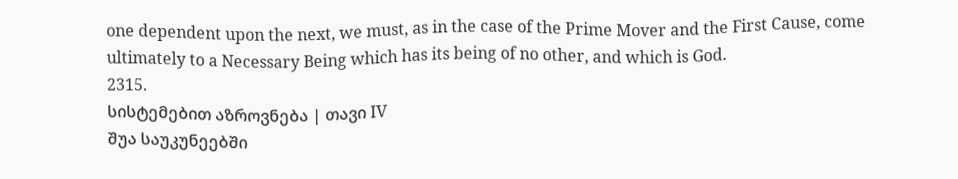one dependent upon the next, we must, as in the case of the Prime Mover and the First Cause, come ultimately to a Necessary Being which has its being of no other, and which is God.
2315.
სისტემებით აზროვნება | თავი IV
შუა საუკუნეებში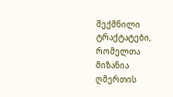შექმნილი ტრაქტატები, რომელთა მიზანია ღმერთის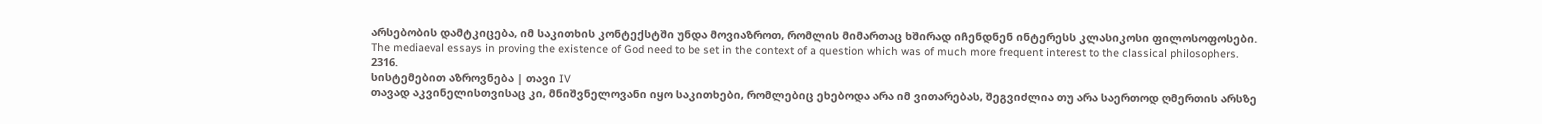არსებობის დამტკიცება, იმ საკითხის კონტექსტში უნდა მოვიაზროთ, რომლის მიმართაც ხშირად იჩენდნენ ინტერესს კლასიკოსი ფილოსოფოსები.
The mediaeval essays in proving the existence of God need to be set in the context of a question which was of much more frequent interest to the classical philosophers.
2316.
სისტემებით აზროვნება | თავი IV
თავად აკვინელისთვისაც კი, მნიშვნელოვანი იყო საკითხები, რომლებიც ეხებოდა არა იმ ვითარებას, შეგვიძლია თუ არა საერთოდ ღმერთის არსზე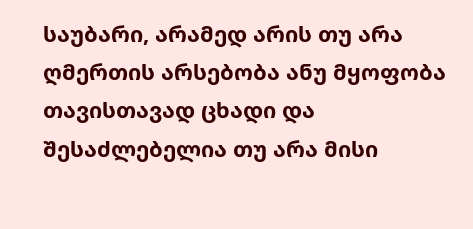საუბარი, არამედ არის თუ არა ღმერთის არსებობა ანუ მყოფობა თავისთავად ცხადი და შესაძლებელია თუ არა მისი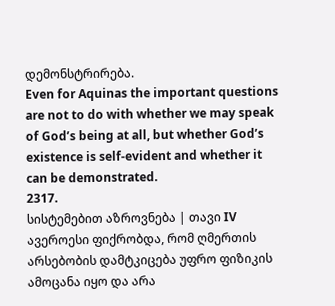დემონსტრირება.
Even for Aquinas the important questions are not to do with whether we may speak of God’s being at all, but whether God’s existence is self-evident and whether it can be demonstrated.
2317.
სისტემებით აზროვნება | თავი IV
ავეროესი ფიქრობდა, რომ ღმერთის არსებობის დამტკიცება უფრო ფიზიკის ამოცანა იყო და არა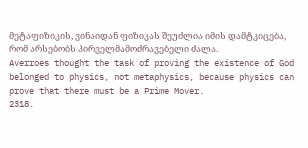მეტაფიზიკის, ვინაიდან ფიზიკას შეუძლია იმის დამტკიცება, რომ არსებობს პირველმამოძრავებელი ძალა.
Averroes thought the task of proving the existence of God belonged to physics, not metaphysics, because physics can prove that there must be a Prime Mover.
2318.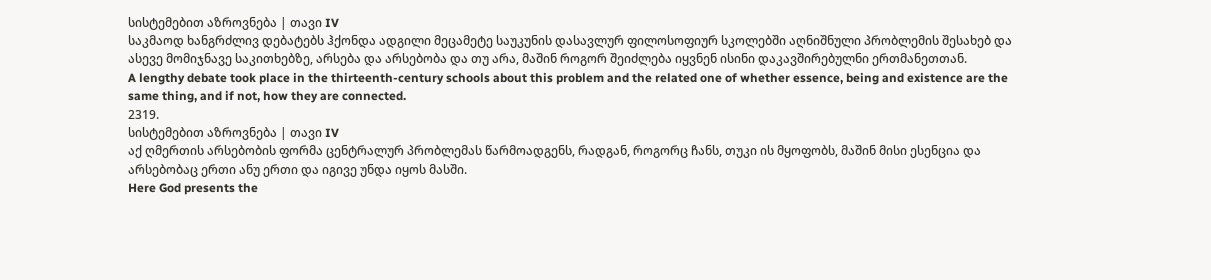სისტემებით აზროვნება | თავი IV
საკმაოდ ხანგრძლივ დებატებს ჰქონდა ადგილი მეცამეტე საუკუნის დასავლურ ფილოსოფიურ სკოლებში აღნიშნული პრობლემის შესახებ და ასევე მომიჯნავე საკითხებზე, არსება და არსებობა და თუ არა, მაშინ როგორ შეიძლება იყვნენ ისინი დაკავშირებულნი ერთმანეთთან.
A lengthy debate took place in the thirteenth-century schools about this problem and the related one of whether essence, being and existence are the same thing, and if not, how they are connected.
2319.
სისტემებით აზროვნება | თავი IV
აქ ღმერთის არსებობის ფორმა ცენტრალურ პრობლემას წარმოადგენს, რადგან, როგორც ჩანს, თუკი ის მყოფობს, მაშინ მისი ესენცია და არსებობაც ერთი ანუ ერთი და იგივე უნდა იყოს მასში.
Here God presents the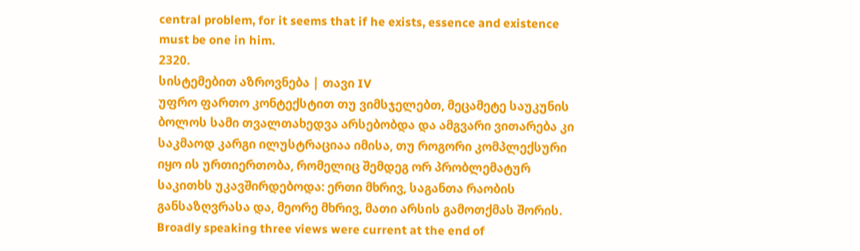central problem, for it seems that if he exists, essence and existence must be one in him.
2320.
სისტემებით აზროვნება | თავი IV
უფრო ფართო კონტექსტით თუ ვიმსჯელებთ, მეცამეტე საუკუნის ბოლოს სამი თვალთახედვა არსებობდა და ამგვარი ვითარება კი საკმაოდ კარგი ილუსტრაციაა იმისა, თუ როგორი კომპლექსური იყო ის ურთიერთობა, რომელიც შემდეგ ორ პრობლემატურ საკითხს უკავშირდებოდა: ერთი მხრივ, საგანთა რაობის განსაზღვრასა და, მეორე მხრივ, მათი არსის გამოთქმას შორის.
Broadly speaking three views were current at the end of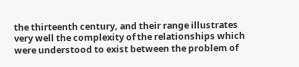the thirteenth century, and their range illustrates very well the complexity of the relationships which were understood to exist between the problem of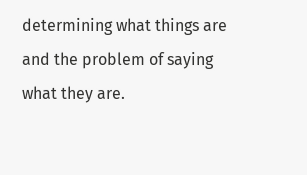determining what things are and the problem of saying what they are.